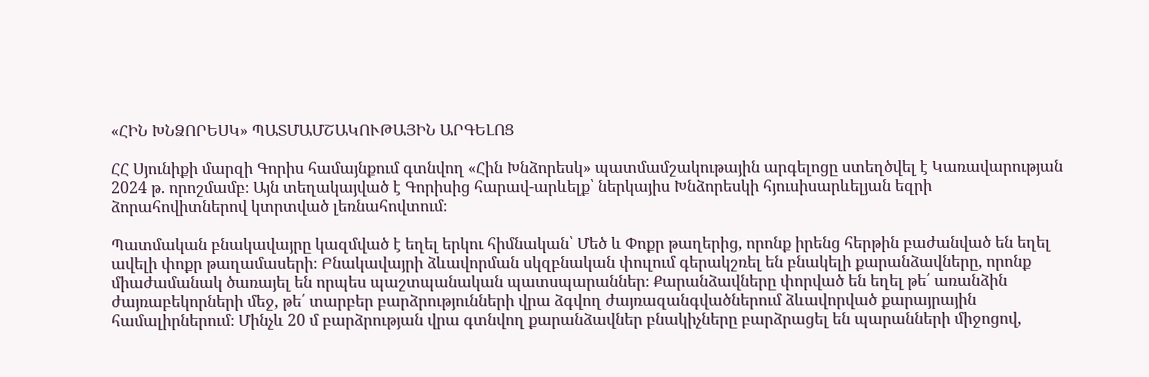«ՀԻՆ ԽՆՁՈՐԵՍԿ» ՊԱՏՄԱՄՇԱԿՈՒԹԱՅԻՆ ԱՐԳԵԼՈՑ

ՀՀ Սյունիքի մարզի Գորիս համայնքում գտնվող «Հին Խնձորեսկ» պատմամշակութային արգելոցը ստեղծվել է Կառավարության 2024 թ. որոշմամբ։ Այն տեղակայված է Գորիսից հարավ-արևելք՝ ներկայիս Խնձորեսկի հյուսիսարևելյան եզրի ձորահովիտներով կտրտված լեռնահովտում։

Պատմական բնակավայրը կազմված է եղել երկու հիմնական՝ Մեծ և Փոքր թաղերից, որոնք իրենց հերթին բաժանված են եղել ավելի փոքր թաղամասերի։ Բնակավայրի ձևավորման սկզբնական փուլում գերակշռել են բնակելի քարանձավները, որոնք միաժամանակ ծառայել են որպես պաշտպանական պատսպարաններ։ Քարանձավները փորված են եղել թե՛ առանձին ժայռաբեկորների մեջ, թե՛ տարբեր բարձրությունների վրա ձգվող ժայռազանգվածներում ձևավորված քարայրային համալիրներում։ Մինչև 20 մ բարձրության վրա գտնվող քարանձավներ բնակիչները բարձրացել են պարանների միջոցով,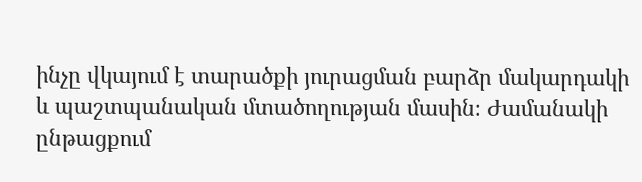ինչը վկայում է տարածքի յուրացման բարձր մակարդակի և պաշտպանական մտածողության մասին։ Ժամանակի ընթացքում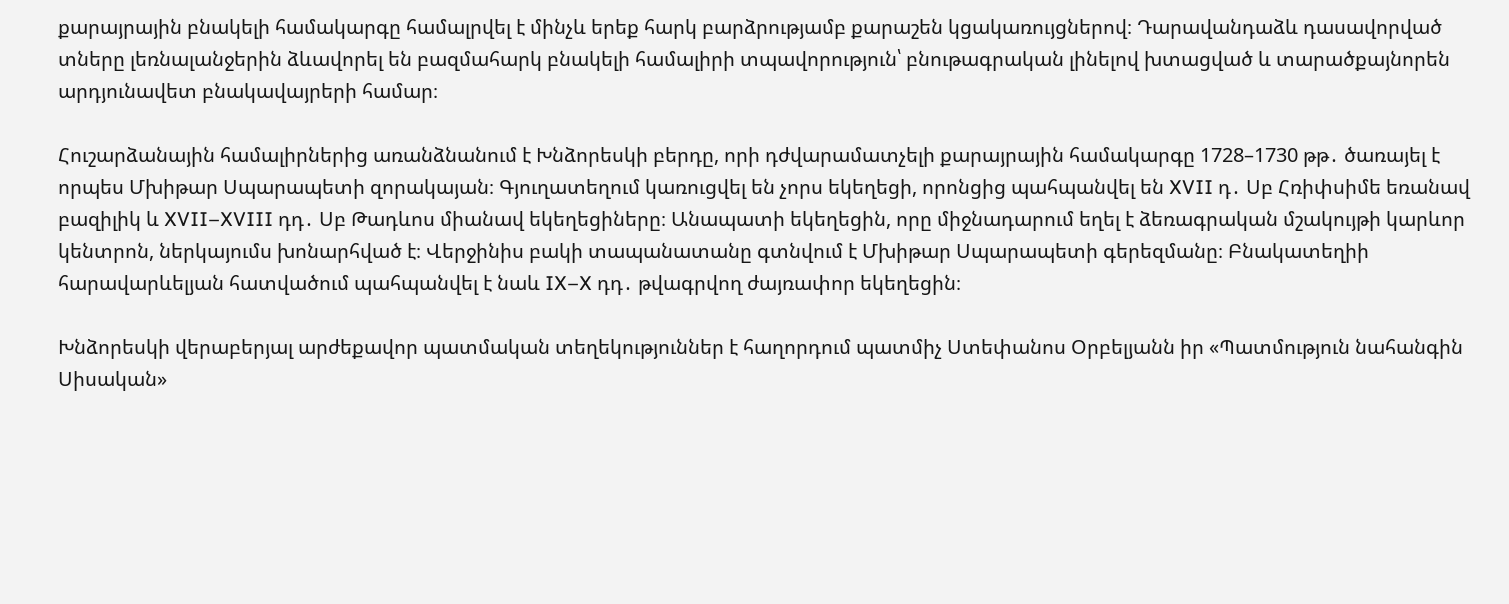քարայրային բնակելի համակարգը համալրվել է մինչև երեք հարկ բարձրությամբ քարաշեն կցակառույցներով։ Դարավանդաձև դասավորված տները լեռնալանջերին ձևավորել են բազմահարկ բնակելի համալիրի տպավորություն՝ բնութագրական լինելով խտացված և տարածքայնորեն արդյունավետ բնակավայրերի համար։

Հուշարձանային համալիրներից առանձնանում է Խնձորեսկի բերդը, որի դժվարամատչելի քարայրային համակարգը 1728–1730 թթ․ ծառայել է որպես Մխիթար Սպարապետի զորակայան։ Գյուղատեղում կառուցվել են չորս եկեղեցի, որոնցից պահպանվել են XVII դ․ Սբ Հռիփսիմե եռանավ բազիլիկ և XVII–XVIII դդ․ Սբ Թադևոս միանավ եկեղեցիները։ Անապատի եկեղեցին, որը միջնադարում եղել է ձեռագրական մշակույթի կարևոր կենտրոն, ներկայումս խոնարհված է։ Վերջինիս բակի տապանատանը գտնվում է Մխիթար Սպարապետի գերեզմանը։ Բնակատեղիի հարավարևելյան հատվածում պահպանվել է նաև IX–X դդ․ թվագրվող ժայռափոր եկեղեցին։

Խնձորեսկի վերաբերյալ արժեքավոր պատմական տեղեկություններ է հաղորդում պատմիչ Ստեփանոս Օրբելյանն իր «Պատմություն նահանգին Սիսական»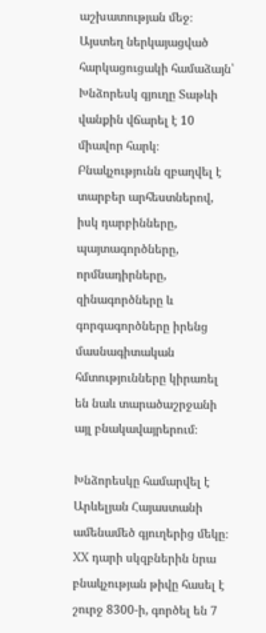աշխատության մեջ։ Այստեղ ներկայացված հարկացուցակի համաձայն՝ Խնձորեսկ գյուղը Տաթևի վանքին վճարել է 10 միավոր հարկ։ Բնակչությունն զբաղվել է տարբեր արհեստներով, իսկ դարբինները, պայտագործները, որմնադիրները, զինագործները և գորգագործները իրենց մասնագիտական հմտությունները կիրառել են նաև տարածաշրջանի այլ բնակավայրերում։

Խնձորեսկը համարվել է Արևելյան Հայաստանի ամենամեծ գյուղերից մեկը։ XX դարի սկզբներին նրա բնակչության թիվը հասել է շուրջ 8300-ի, գործել են 7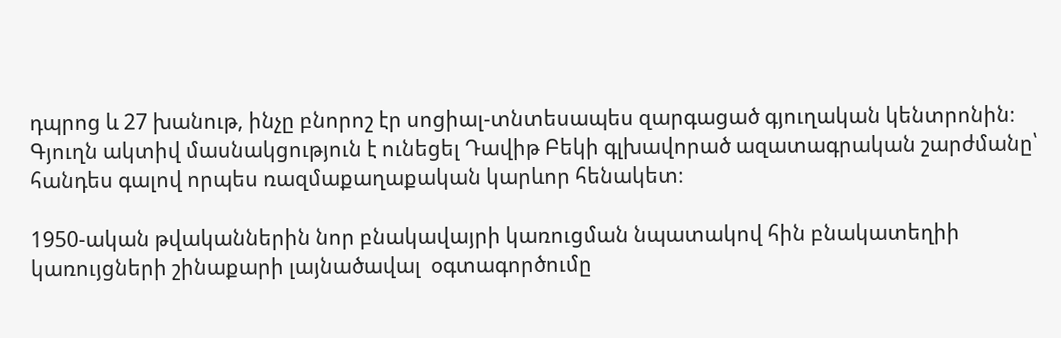դպրոց և 27 խանութ, ինչը բնորոշ էր սոցիալ-տնտեսապես զարգացած գյուղական կենտրոնին։ Գյուղն ակտիվ մասնակցություն է ունեցել Դավիթ Բեկի գլխավորած ազատագրական շարժմանը՝ հանդես գալով որպես ռազմաքաղաքական կարևոր հենակետ։

1950-ական թվականներին նոր բնակավայրի կառուցման նպատակով հին բնակատեղիի կառույցների շինաքարի լայնածավալ  օգտագործումը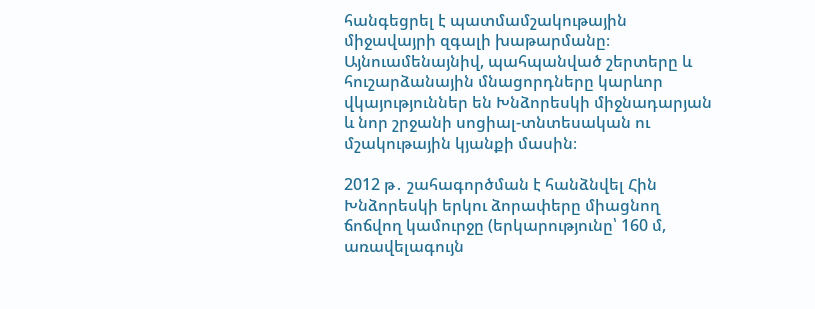հանգեցրել է պատմամշակութային միջավայրի զգալի խաթարմանը։ Այնուամենայնիվ, պահպանված շերտերը և հուշարձանային մնացորդները կարևոր վկայություններ են Խնձորեսկի միջնադարյան և նոր շրջանի սոցիալ-տնտեսական ու մշակութային կյանքի մասին։

2012 թ․ շահագործման է հանձնվել Հին Խնձորեսկի երկու ձորափերը միացնող ճոճվող կամուրջը (երկարությունը՝ 160 մ, առավելագույն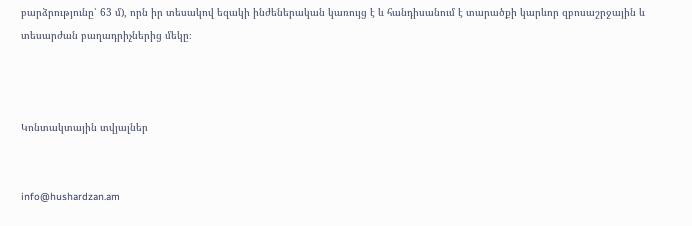բարձրությունը՝ 63 մ), որն իր տեսակով եզակի ինժեներական կառույց է և հանդիսանում է տարածքի կարևոր զբոսաշրջային և տեսարժան բաղադրիչներից մեկը։



Կոնտակտային տվյալներ


info@hushardzan.am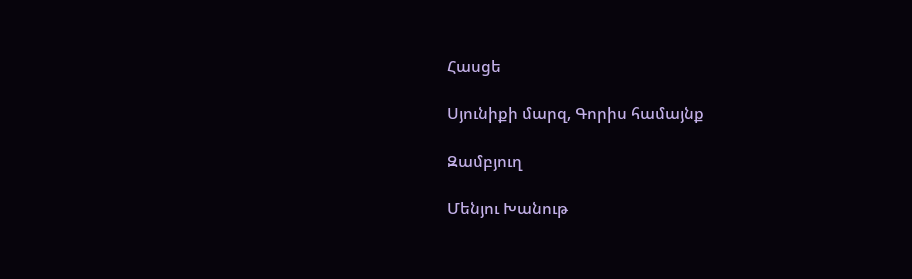Հասցե

Սյունիքի մարզ, Գորիս համայնք

Զամբյուղ

Մենյու Խանութ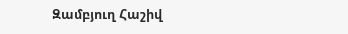Զամբյուղ Հաշիվ